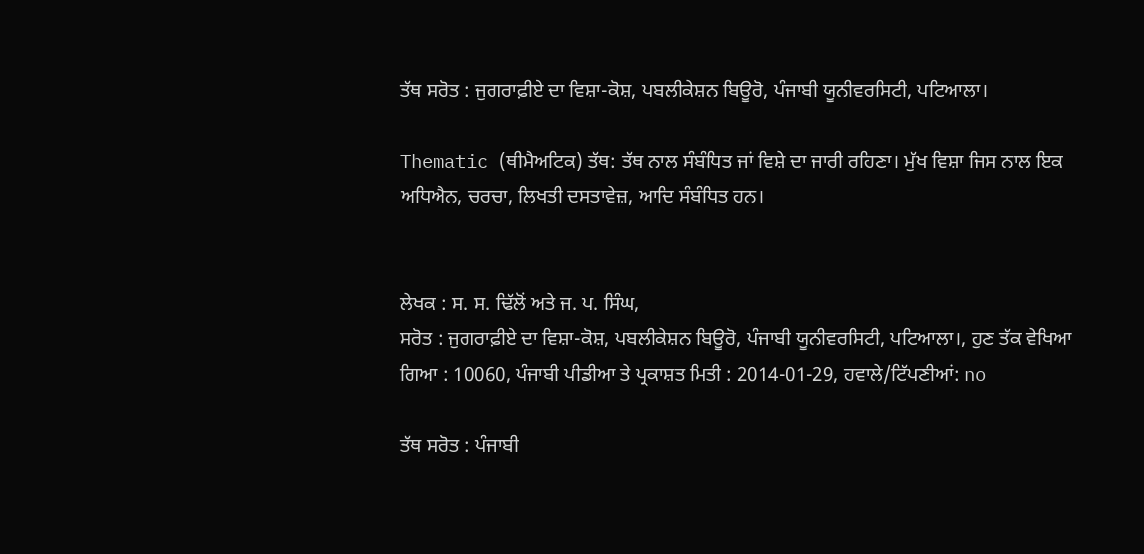ਤੱਥ ਸਰੋਤ : ਜੁਗਰਾਫ਼ੀਏ ਦਾ ਵਿਸ਼ਾ-ਕੋਸ਼, ਪਬਲੀਕੇਸ਼ਨ ਬਿਊਰੋ, ਪੰਜਾਬੀ ਯੂਨੀਵਰਸਿਟੀ, ਪਟਿਆਲਾ।

Thematic (ਥੀਮੈਅਟਿਕ) ਤੱਥ: ਤੱਥ ਨਾਲ ਸੰਬੰਧਿਤ ਜਾਂ ਵਿਸ਼ੇ ਦਾ ਜਾਰੀ ਰਹਿਣਾ। ਮੁੱਖ ਵਿਸ਼ਾ ਜਿਸ ਨਾਲ ਇਕ ਅਧਿਐਨ, ਚਰਚਾ, ਲਿਖਤੀ ਦਸਤਾਵੇਜ਼, ਆਦਿ ਸੰਬੰਧਿਤ ਹਨ।


ਲੇਖਕ : ਸ. ਸ. ਢਿੱਲੋਂ ਅਤੇ ਜ. ਪ. ਸਿੰਘ,
ਸਰੋਤ : ਜੁਗਰਾਫ਼ੀਏ ਦਾ ਵਿਸ਼ਾ-ਕੋਸ਼, ਪਬਲੀਕੇਸ਼ਨ ਬਿਊਰੋ, ਪੰਜਾਬੀ ਯੂਨੀਵਰਸਿਟੀ, ਪਟਿਆਲਾ।, ਹੁਣ ਤੱਕ ਵੇਖਿਆ ਗਿਆ : 10060, ਪੰਜਾਬੀ ਪੀਡੀਆ ਤੇ ਪ੍ਰਕਾਸ਼ਤ ਮਿਤੀ : 2014-01-29, ਹਵਾਲੇ/ਟਿੱਪਣੀਆਂ: no

ਤੱਥ ਸਰੋਤ : ਪੰਜਾਬੀ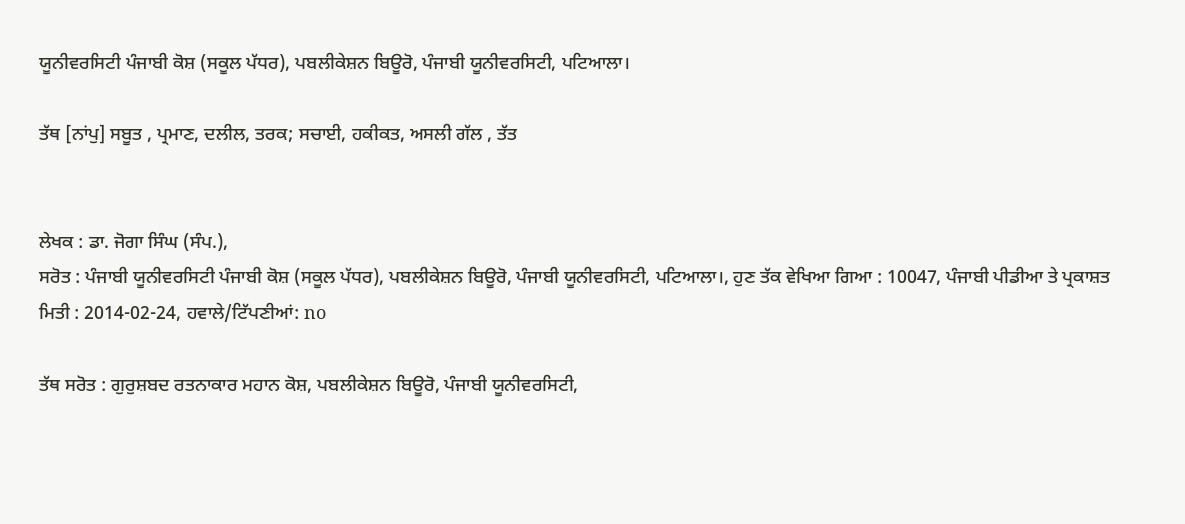ਯੂਨੀਵਰਸਿਟੀ ਪੰਜਾਬੀ ਕੋਸ਼ (ਸਕੂਲ ਪੱਧਰ), ਪਬਲੀਕੇਸ਼ਨ ਬਿਊਰੋ, ਪੰਜਾਬੀ ਯੂਨੀਵਰਸਿਟੀ, ਪਟਿਆਲਾ।

ਤੱਥ [ਨਾਂਪੁ] ਸਬੂਤ , ਪ੍ਰਮਾਣ, ਦਲੀਲ, ਤਰਕ; ਸਚਾਈ, ਹਕੀਕਤ, ਅਸਲੀ ਗੱਲ , ਤੱਤ


ਲੇਖਕ : ਡਾ. ਜੋਗਾ ਸਿੰਘ (ਸੰਪ.),
ਸਰੋਤ : ਪੰਜਾਬੀ ਯੂਨੀਵਰਸਿਟੀ ਪੰਜਾਬੀ ਕੋਸ਼ (ਸਕੂਲ ਪੱਧਰ), ਪਬਲੀਕੇਸ਼ਨ ਬਿਊਰੋ, ਪੰਜਾਬੀ ਯੂਨੀਵਰਸਿਟੀ, ਪਟਿਆਲਾ।, ਹੁਣ ਤੱਕ ਵੇਖਿਆ ਗਿਆ : 10047, ਪੰਜਾਬੀ ਪੀਡੀਆ ਤੇ ਪ੍ਰਕਾਸ਼ਤ ਮਿਤੀ : 2014-02-24, ਹਵਾਲੇ/ਟਿੱਪਣੀਆਂ: no

ਤੱਥ ਸਰੋਤ : ਗੁਰੁਸ਼ਬਦ ਰਤਨਾਕਾਰ ਮਹਾਨ ਕੋਸ਼, ਪਬਲੀਕੇਸ਼ਨ ਬਿਊਰੋ, ਪੰਜਾਬੀ ਯੂਨੀਵਰਸਿਟੀ,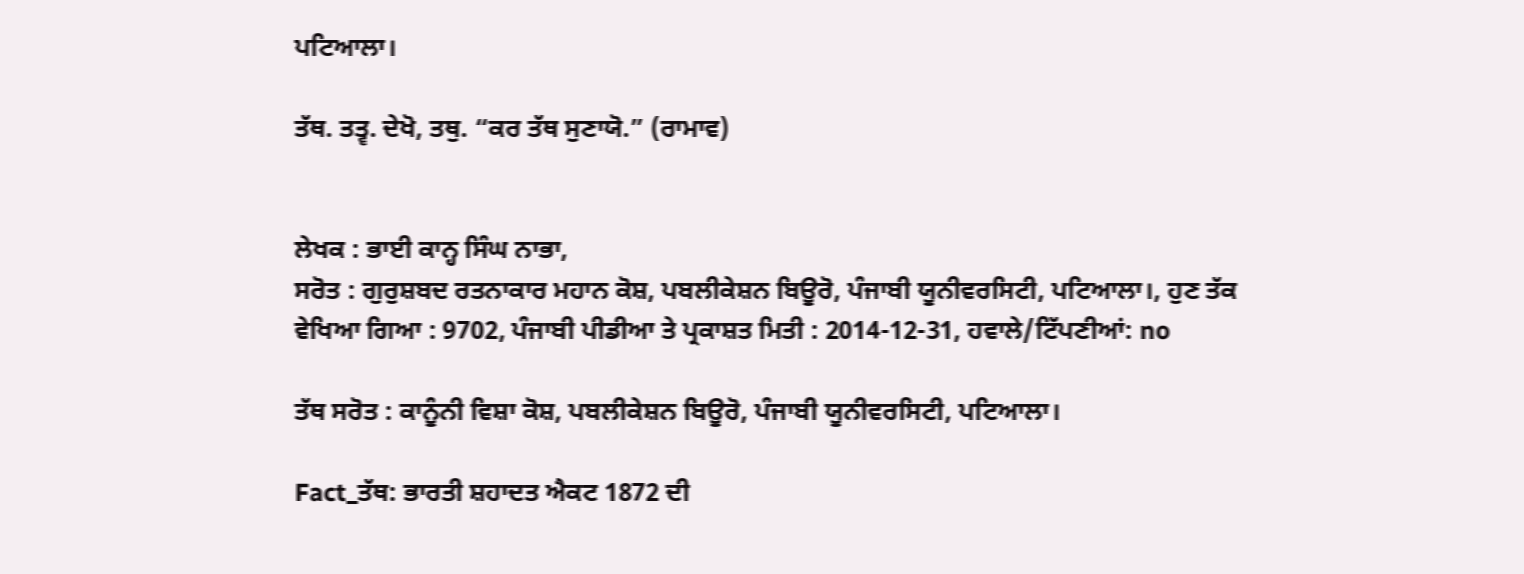ਪਟਿਆਲਾ।

ਤੱਥ. ਤਤ੍ਵ. ਦੇਖੋ, ਤਥੁ. “ਕਰ ਤੱਥ ਸੁਣਾਯੋ.” (ਰਾਮਾਵ)


ਲੇਖਕ : ਭਾਈ ਕਾਨ੍ਹ ਸਿੰਘ ਨਾਭਾ,
ਸਰੋਤ : ਗੁਰੁਸ਼ਬਦ ਰਤਨਾਕਾਰ ਮਹਾਨ ਕੋਸ਼, ਪਬਲੀਕੇਸ਼ਨ ਬਿਊਰੋ, ਪੰਜਾਬੀ ਯੂਨੀਵਰਸਿਟੀ, ਪਟਿਆਲਾ।, ਹੁਣ ਤੱਕ ਵੇਖਿਆ ਗਿਆ : 9702, ਪੰਜਾਬੀ ਪੀਡੀਆ ਤੇ ਪ੍ਰਕਾਸ਼ਤ ਮਿਤੀ : 2014-12-31, ਹਵਾਲੇ/ਟਿੱਪਣੀਆਂ: no

ਤੱਥ ਸਰੋਤ : ਕਾਨੂੰਨੀ ਵਿਸ਼ਾ ਕੋਸ਼, ਪਬਲੀਕੇਸ਼ਨ ਬਿਊਰੋ, ਪੰਜਾਬੀ ਯੂਨੀਵਰਸਿਟੀ, ਪਟਿਆਲਾ।

Fact_ਤੱਥ: ਭਾਰਤੀ ਸ਼ਹਾਦਤ ਐਕਟ 1872 ਦੀ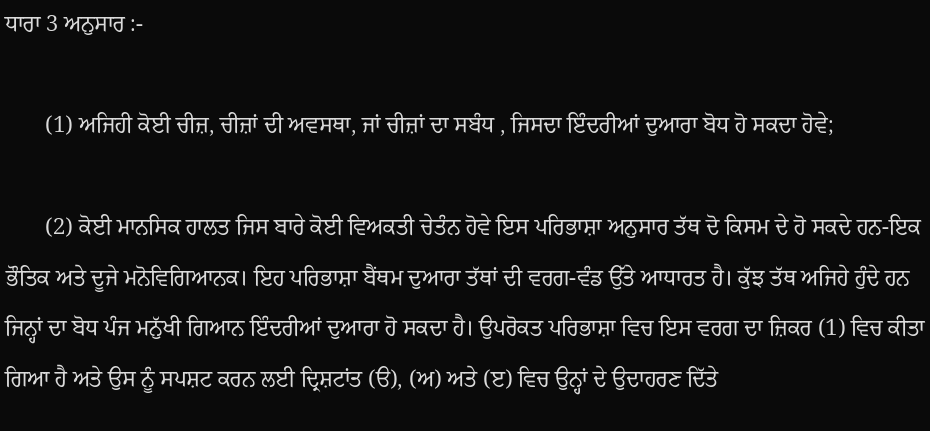ਧਾਰਾ 3 ਅਨੁਸਾਰ :-

       (1) ਅਜਿਹੀ ਕੋਈ ਚੀਜ਼, ਚੀਜ਼ਾਂ ਦੀ ਅਵਸਥਾ, ਜਾਂ ਚੀਜ਼ਾਂ ਦਾ ਸਬੰਧ , ਜਿਸਦਾ ਇੰਦਰੀਆਂ ਦੁਆਰਾ ਬੋਧ ਹੋ ਸਕਦਾ ਹੋਵੇ;

       (2) ਕੋਈ ਮਾਨਸਿਕ ਹਾਲਤ ਜਿਸ ਬਾਰੇ ਕੋਈ ਵਿਅਕਤੀ ਚੇਤੰਨ ਹੋਵੇ ਇਸ ਪਰਿਭਾਸ਼ਾ ਅਨੁਸਾਰ ਤੱਥ ਦੋ ਕਿਸਮ ਦੇ ਹੋ ਸਕਦੇ ਹਨ-ਇਕ ਭੌਤਿਕ ਅਤੇ ਦੂਜੇ ਮਨੋਵਿਗਿਆਨਕ। ਇਹ ਪਰਿਭਾਸ਼ਾ ਬੈਂਥਮ ਦੁਆਰਾ ਤੱਥਾਂ ਦੀ ਵਰਗ-ਵੰਡ ਉੱਤੇ ਆਧਾਰਤ ਹੈ। ਕੁੱਝ ਤੱਥ ਅਜਿਹੇ ਹੁੰਦੇ ਹਨ ਜਿਨ੍ਹਾਂ ਦਾ ਬੋਧ ਪੰਜ ਮਨੁੱਖੀ ਗਿਆਨ ਇੰਦਰੀਆਂ ਦੁਆਰਾ ਹੋ ਸਕਦਾ ਹੈ। ਉਪਰੋਕਤ ਪਰਿਭਾਸ਼ਾ ਵਿਚ ਇਸ ਵਰਗ ਦਾ ਜ਼ਿਕਰ (1) ਵਿਚ ਕੀਤਾ ਗਿਆ ਹੈ ਅਤੇ ਉਸ ਨੂੰ ਸਪਸ਼ਟ ਕਰਨ ਲਈ ਦ੍ਰਿਸ਼ਟਾਂਤ (ੳ), (ਅ) ਅਤੇ (ੲ) ਵਿਚ ਉਨ੍ਹਾਂ ਦੇ ਉਦਾਹਰਣ ਦਿੱਤੇ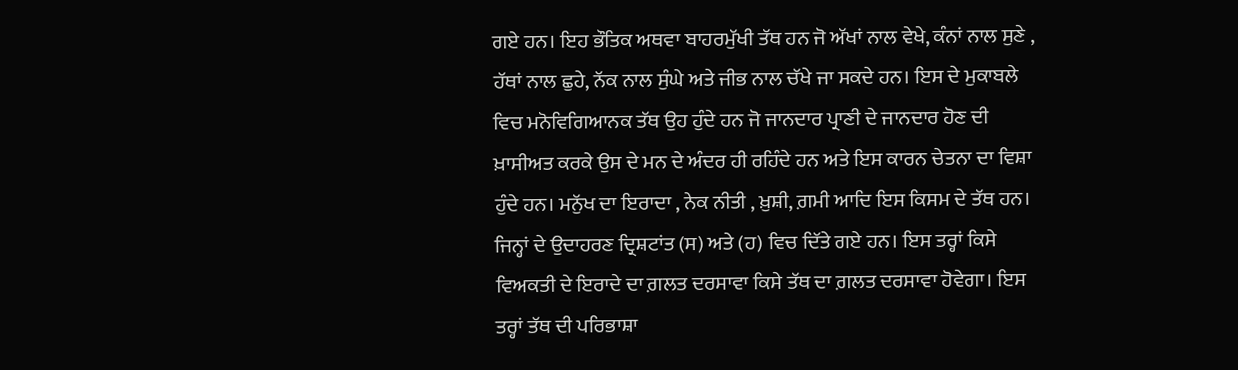ਗਏ ਹਨ। ਇਹ ਭੌਤਿਕ ਅਥਵਾ ਬਾਹਰਮੁੱਖੀ ਤੱਥ ਹਨ ਜੋ ਅੱਖਾਂ ਨਾਲ ਵੇਖੇ, ਕੰਨਾਂ ਨਾਲ ਸੁਣੇ , ਹੱਥਾਂ ਨਾਲ ਛੁਹੇ, ਨੱਕ ਨਾਲ ਸੁੰਘੇ ਅਤੇ ਜੀਭ ਨਾਲ ਚੱਖੇ ਜਾ ਸਕਦੇ ਹਨ। ਇਸ ਦੇ ਮੁਕਾਬਲੇ ਵਿਚ ਮਨੋਵਿਗਿਆਨਕ ਤੱਥ ਉਹ ਹੁੰਦੇ ਹਨ ਜੋ ਜਾਨਦਾਰ ਪ੍ਰਾਣੀ ਦੇ ਜਾਨਦਾਰ ਹੋਣ ਦੀ ਖ਼ਾਸੀਅਤ ਕਰਕੇ ਉਸ ਦੇ ਮਨ ਦੇ ਅੰਦਰ ਹੀ ਰਹਿੰਦੇ ਹਨ ਅਤੇ ਇਸ ਕਾਰਨ ਚੇਤਨਾ ਦਾ ਵਿਸ਼ਾ ਹੁੰਦੇ ਹਨ। ਮਨੁੱਖ ਦਾ ਇਰਾਦਾ , ਨੇਕ ਨੀਤੀ , ਖ਼ੁਸ਼ੀ, ਗ਼ਮੀ ਆਦਿ ਇਸ ਕਿਸਮ ਦੇ ਤੱਥ ਹਨ। ਜਿਨ੍ਹਾਂ ਦੇ ਉਦਾਹਰਣ ਦ੍ਰਿਸ਼ਟਾਂਤ (ਸ) ਅਤੇ (ਹ) ਵਿਚ ਦਿੱਤੇ ਗਏ ਹਨ। ਇਸ ਤਰ੍ਹਾਂ ਕਿਸੇ ਵਿਅਕਤੀ ਦੇ ਇਰਾਦੇ ਦਾ ਗ਼ਲਤ ਦਰਸਾਵਾ ਕਿਸੇ ਤੱਥ ਦਾ ਗ਼ਲਤ ਦਰਸਾਵਾ ਹੋਵੇਗਾ। ਇਸ ਤਰ੍ਹਾਂ ਤੱਥ ਦੀ ਪਰਿਭਾਸ਼ਾ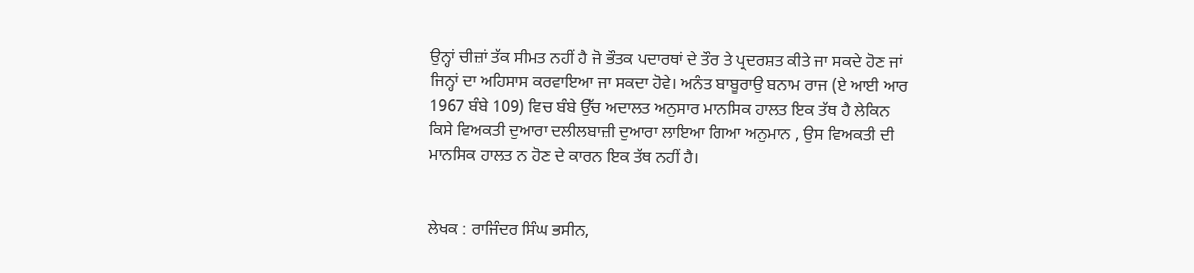ਉਨ੍ਹਾਂ ਚੀਜ਼ਾਂ ਤੱਕ ਸੀਮਤ ਨਹੀਂ ਹੈ ਜੋ ਭੌਤਕ ਪਦਾਰਥਾਂ ਦੇ ਤੌਰ ਤੇ ਪ੍ਰਦਰਸ਼ਤ ਕੀਤੇ ਜਾ ਸਕਦੇ ਹੋਣ ਜਾਂ ਜਿਨ੍ਹਾਂ ਦਾ ਅਹਿਸਾਸ ਕਰਵਾਇਆ ਜਾ ਸਕਦਾ ਹੋਵੇ। ਅਨੰਤ ਬਾਬੂਰਾਉ ਬਨਾਮ ਰਾਜ (ਏ ਆਈ ਆਰ 1967 ਬੰਬੇ 109) ਵਿਚ ਬੰਬੇ ਉੱਚ ਅਦਾਲਤ ਅਨੁਸਾਰ ਮਾਨਸਿਕ ਹਾਲਤ ਇਕ ਤੱਥ ਹੈ ਲੇਕਿਨ ਕਿਸੇ ਵਿਅਕਤੀ ਦੁਆਰਾ ਦਲੀਲਬਾਜ਼ੀ ਦੁਆਰਾ ਲਾਇਆ ਗਿਆ ਅਨੁਮਾਨ , ਉਸ ਵਿਅਕਤੀ ਦੀ ਮਾਨਸਿਕ ਹਾਲਤ ਨ ਹੋਣ ਦੇ ਕਾਰਨ ਇਕ ਤੱਥ ਨਹੀਂ ਹੈ।


ਲੇਖਕ : ਰਾਜਿੰਦਰ ਸਿੰਘ ਭਸੀਨ,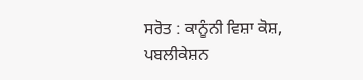ਸਰੋਤ : ਕਾਨੂੰਨੀ ਵਿਸ਼ਾ ਕੋਸ਼, ਪਬਲੀਕੇਸ਼ਨ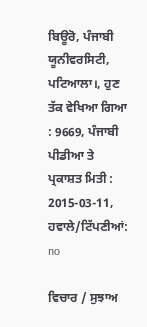ਬਿਊਰੋ, ਪੰਜਾਬੀ ਯੂਨੀਵਰਸਿਟੀ, ਪਟਿਆਲਾ।, ਹੁਣ ਤੱਕ ਵੇਖਿਆ ਗਿਆ : 9669, ਪੰਜਾਬੀ ਪੀਡੀਆ ਤੇ ਪ੍ਰਕਾਸ਼ਤ ਮਿਤੀ : 2015-03-11, ਹਵਾਲੇ/ਟਿੱਪਣੀਆਂ: no

ਵਿਚਾਰ / ਸੁਝਾਅ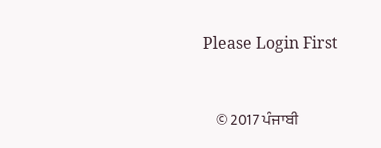Please Login First


    © 2017 ਪੰਜਾਬੀ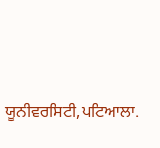ਯੂਨੀਵਰਸਿਟੀ,ਪਟਿਆਲਾ.